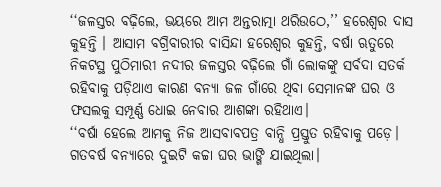‘‘ଜଳସ୍ତର ବଢ଼ିଲେ, ଭୟରେ ଆମ ଅନ୍ତରାତ୍ମା ଥରିଉଠେ,’’ ହରେଶ୍ୱର ଦାସ କୁହନ୍ତି । ଆସାମ ବଗ୍ରିବାରୀର ବାସିନ୍ଦା ହରେଶ୍ୱର କୁହନ୍ତି, ବର୍ଷା ଋତୁରେ ନିକଟସ୍ଥ ପୁଠିମାରୀ ନଦୀର ଜଳସ୍ତର ବଢ଼ିଲେ ଗାଁ ଲୋକଙ୍କୁ ସର୍ବଦା ସତର୍କ ରହିବାକୁ ପଡ଼ିଥାଏ କାରଣ ବନ୍ୟା ଜଳ ଗାଁରେ ଥିବା ସେମାନଙ୍କ ଘର ଓ ଫସଲକୁ ସମ୍ପୂର୍ଣ୍ଣ ଧୋଇ ନେବାର ଆଶଙ୍କା ରହିଥାଏ।
‘‘ବର୍ଷା ହେଲେ ଆମକୁ ନିଜ ଆସବାବପତ୍ର ବାନ୍ଧି ପ୍ରସ୍ତୁତ ରହିବାକୁ ପଡ଼େ। ଗତବର୍ଷ ବନ୍ୟାରେ ଦୁଇଟି କଚ୍ଚା ଘର ଭାଙ୍ଗି ଯାଇଥିଲା।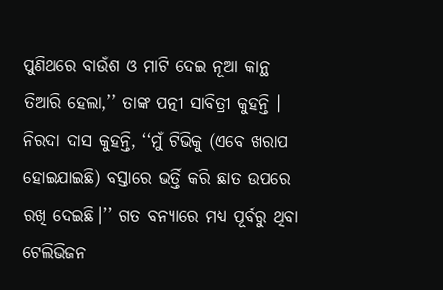ପୁଣିଥରେ ବାଉଁଶ ଓ ମାଟି ଦେଇ ନୂଆ କାନ୍ଥ ତିଆରି ହେଲା,’’ ତାଙ୍କ ପତ୍ନୀ ସାବିତ୍ରୀ କୁହନ୍ତି ।
ନିରଦା ଦାସ କୁହନ୍ତି, ‘‘ମୁଁ ଟିଭିକୁ (ଏବେ ଖରାପ ହୋଇଯାଇଛି) ବସ୍ତାରେ ଭର୍ତ୍ତି କରି ଛାତ ଉପରେ ରଖି ଦେଇଛି।’’ ଗତ ବନ୍ୟାରେ ମଧ୍ୟ ପୂର୍ବରୁ ଥିବା ଟେଲିଭିଜନ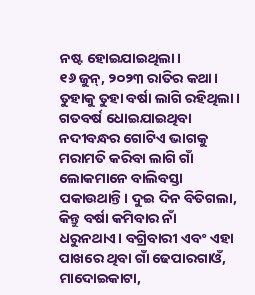ନଷ୍ଟ ହୋଇଯାଇଥିଲା।
୧୬ ଜୁନ୍, ୨୦୨୩ ରାତିର କଥା। ତୁହାକୁ ତୁହା ବର୍ଷା ଲାଗି ରହିଥିଲା। ଗତବର୍ଷ ଧୋଇଯାଇଥିବା ନଦୀବନ୍ଧର ଗୋଟିଏ ଭାଗକୁ ମରାମତି କରିବା ଲାଗି ଗାଁ ଲୋକମାନେ ବାଲିବସ୍ତା ପକାଉଥାନ୍ତି। ଦୁଇ ଦିନ ବିତିଗଲା, କିନ୍ତୁ ବର୍ଷା କମିବାର ନାଁ ଧରୁନଥାଏ। ବଗ୍ରିବାରୀ ଏବଂ ଏହା ପାଖରେ ଥିବା ଗାଁ ଢେପାରଗାଓଁ, ମାଦୋଇକାଟା,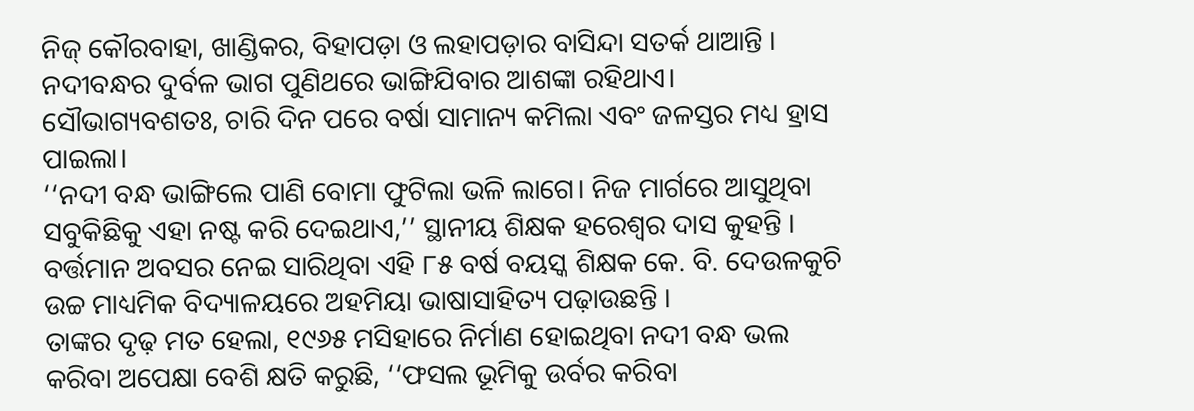ନିଜ୍ କୌରବାହା, ଖାଣ୍ଡିକର, ବିହାପଡ଼ା ଓ ଲହାପଡ଼ାର ବାସିନ୍ଦା ସତର୍କ ଥାଆନ୍ତି । ନଦୀବନ୍ଧର ଦୁର୍ବଳ ଭାଗ ପୁଣିଥରେ ଭାଙ୍ଗିଯିବାର ଆଶଙ୍କା ରହିଥାଏ।
ସୌଭାଗ୍ୟବଶତଃ, ଚାରି ଦିନ ପରେ ବର୍ଷା ସାମାନ୍ୟ କମିଲା ଏବଂ ଜଳସ୍ତର ମଧ୍ୟ ହ୍ରାସ ପାଇଲା।
‘‘ନଦୀ ବନ୍ଧ ଭାଙ୍ଗିଲେ ପାଣି ବୋମା ଫୁଟିଲା ଭଳି ଲାଗେ। ନିଜ ମାର୍ଗରେ ଆସୁଥିବା ସବୁକିଛିକୁ ଏହା ନଷ୍ଟ କରି ଦେଇଥାଏ,’’ ସ୍ଥାନୀୟ ଶିକ୍ଷକ ହରେଶ୍ୱର ଦାସ କୁହନ୍ତି । ବର୍ତ୍ତମାନ ଅବସର ନେଇ ସାରିଥିବା ଏହି ୮୫ ବର୍ଷ ବୟସ୍କ ଶିକ୍ଷକ କେ. ବି. ଦେଉଳକୁଚି ଉଚ୍ଚ ମାଧ୍ୟମିକ ବିଦ୍ୟାଳୟରେ ଅହମିୟା ଭାଷାସାହିତ୍ୟ ପଢ଼ାଉଛନ୍ତି ।
ତାଙ୍କର ଦୃଢ଼ ମତ ହେଲା, ୧୯୬୫ ମସିହାରେ ନିର୍ମାଣ ହୋଇଥିବା ନଦୀ ବନ୍ଧ ଭଲ କରିବା ଅପେକ୍ଷା ବେଶି କ୍ଷତି କରୁଛି, ‘‘ଫସଲ ଭୂମିକୁ ଉର୍ବର କରିବା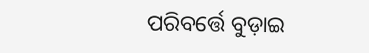ପରିବର୍ତ୍ତେ ବୁଡ଼ାଇ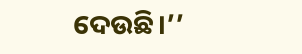ଦେଉଛି।’’